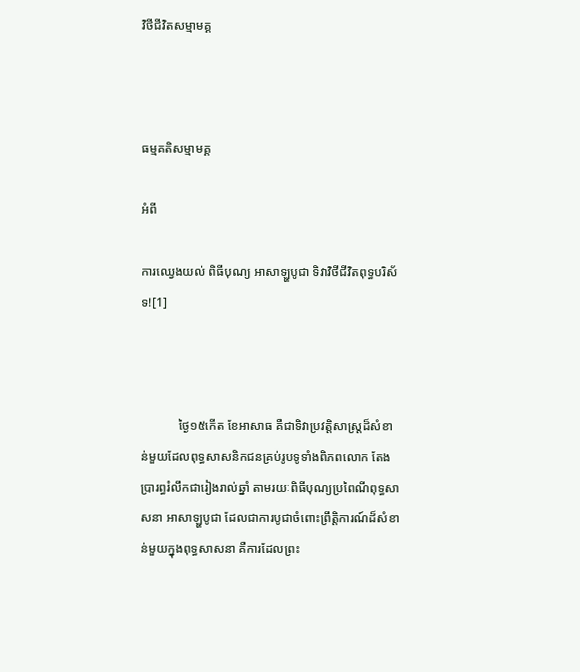វិថីជីវិតសម្មាមគ្គ



ធម្មគតិសម្មាមគ្គ

អំពី

ការឈ្វេងយល់ ពិធីបុណ្យ អាសាឡ្ហបូជា ទិវាវិថីជីវិតពុទ្ធបរិស័ទ![1]



            ថ្ងៃ១៥‌កើត‌ ខែអាសាធ គឺជាទិវាប្រវត្តិសាស្ត្រដ៏សំខាន់‌មួយ‌ដែលពុទ្ធសាសនិកជនគ្រប់រូប‌ទូទាំងពិភពលោក តែងបា្ររព្ធរំលឹកជារៀងរាល់‌ឆ្នាំ‌ តាមរយៈពិធីបុណ្យប្រ‌ពៃណី‌ពុទ្ធសាសនា អាសាឡ្ហបូជា ដែលជាការបូជាចំពោះព្រឹត្តិការណ៍ដ៏សំខាន់មួយក្នុងពុទ្ធសាសនា គឺការដែលព្រះ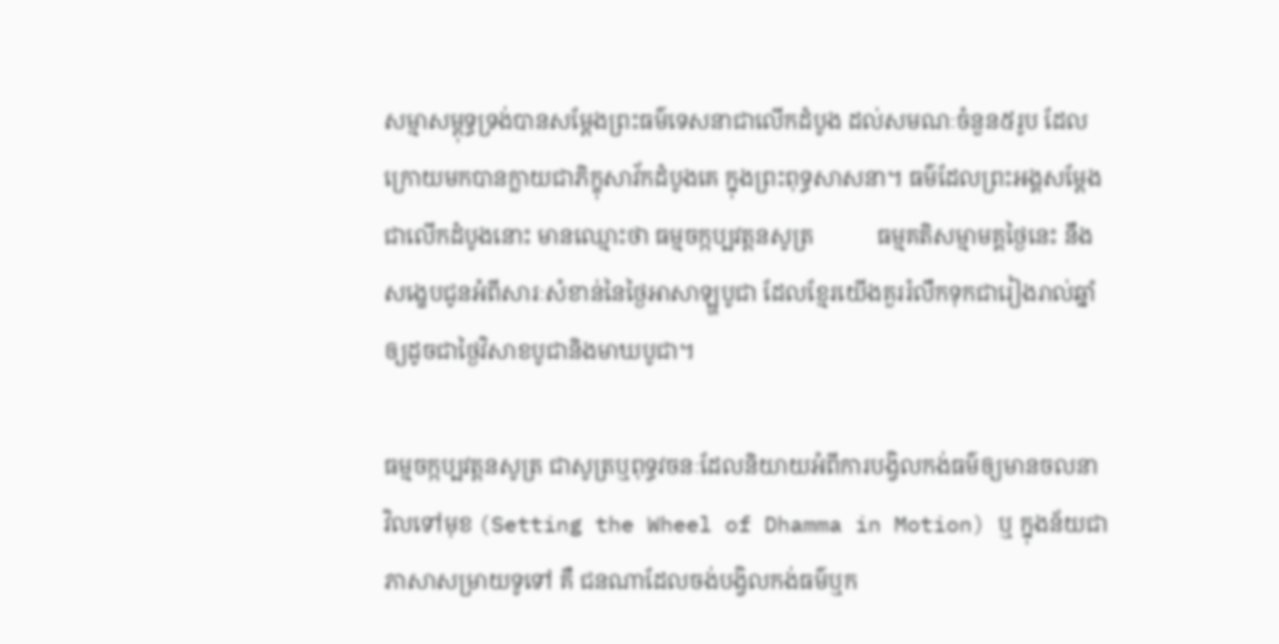សម្មាសម្ពុទ្ធទ្រង់បានសម្តែងព្រះធម៌ទេសនាជាលើកដំបូង ដល់សមណៈចំនួន៥រូប ដែលក្រោយមកបានក្លាយជាភិក្ខុសាវ័កដំបូងគេ ក្នុងព្រះពុទ្ធសាសនា។ ធម៌ដែលព្រះអង្គសម្តែងជាលើកដំបូងនោះ មានឈ្មោះថា ធម្មចក្កប្បវត្តនសូត្រ           ធម្មគតិសម្មាមគ្គថ្ងៃនេះ នឹងសង្ខេបជូនអំពីសារៈសំខាន់នៃថ្ងៃអាសាឡ្ហបូជា ដែលខ្មែរយើងគួររំលឹកទុកជារៀងរាល់ឆ្នាំ ឲ្យដូចជាថ្ងៃវិសាខបូជានិងមាឃបូជា។

ធម្មចក្កប្បវត្តនសូត្រ ជាសូត្រឬពុទ្ធវចនៈដែលនិយាយអំពីការបង្វិលកង់ធម៌ឲ្យមានចលនា វិលទៅមុខ (Setting the Wheel of Dhamma in Motion) ឬ ក្នុងន័យជាភាសាសម្រាយទូទៅ គឺ ជនណាដែលចង់បង្វិលកង់ធម៌ឬក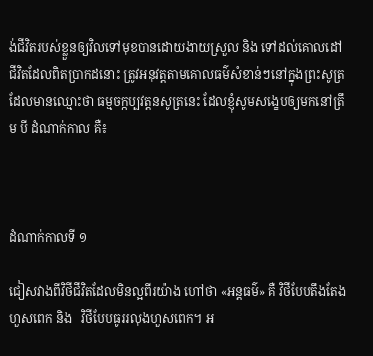ង់ជីវិតរបស់ខ្លួនឲ្យវិលទៅមុខបានដោយងាយស្រួល និង ទៅដល់គោលដៅជីវិតដែលពិតប្រាកដនោះ ត្រូវអនុវត្តតាមគោលធម៌សំខាន់ៗនៅក្នុងព្រះសូត្រដែលមានឈ្មោះថា ធម្មចក្កប្បវត្តនសូត្រនេះ ដែលខ្ញុំសូមសង្ខេបឲ្យមកនៅត្រឹម បី ដំណាក់កាល គឺ៖



ដំណាក់កាលទី ១

ជៀសវាងពីវិថីជីវិតដែលមិនល្អពីរយ៉ាង ហៅថា «អន្តធម៌» គឺ វិថីបែបតឹងតែងហួសពេក និង   វិថីបែបធូររលុងហួសពេក។ អ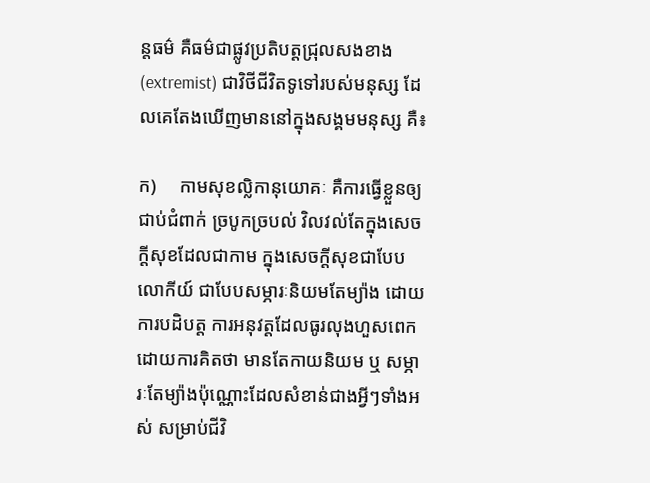ន្តធម៌ គឺធម៌ជាផ្លូវប្រតិបត្តជ្រុលសងខាង (extremist) ជាវិថីជីវិតទូទៅរបស់មនុស្ស ដែលគេតែងឃើញមាននៅក្នុងសង្គមមនុស្ស គឺ៖

ក)     កាមសុខល្លិកានុយោគៈ គឺការធ្វើខ្លួនឲ្យជាប់ជំពាក់ ច្របូកច្របល់ វិលវល់តែក្នុងសេចក្តីសុខដែលជាកាម ក្នុងសេចក្តីសុខជាបែបលោកីយ៍ ជាបែបសម្ភារៈនិយមតែម្យ៉ាង ដោយការបដិបត្ត ការអនុវត្តដែលធូរលុងហួសពេក ដោយការគិតថា មានតែកាយនិយម ឬ សម្ភារៈតែម្យ៉ាងប៉ុណ្ណោះដែលសំខាន់ជាងអ្វីៗទាំងអស់ សម្រាប់ជីវិ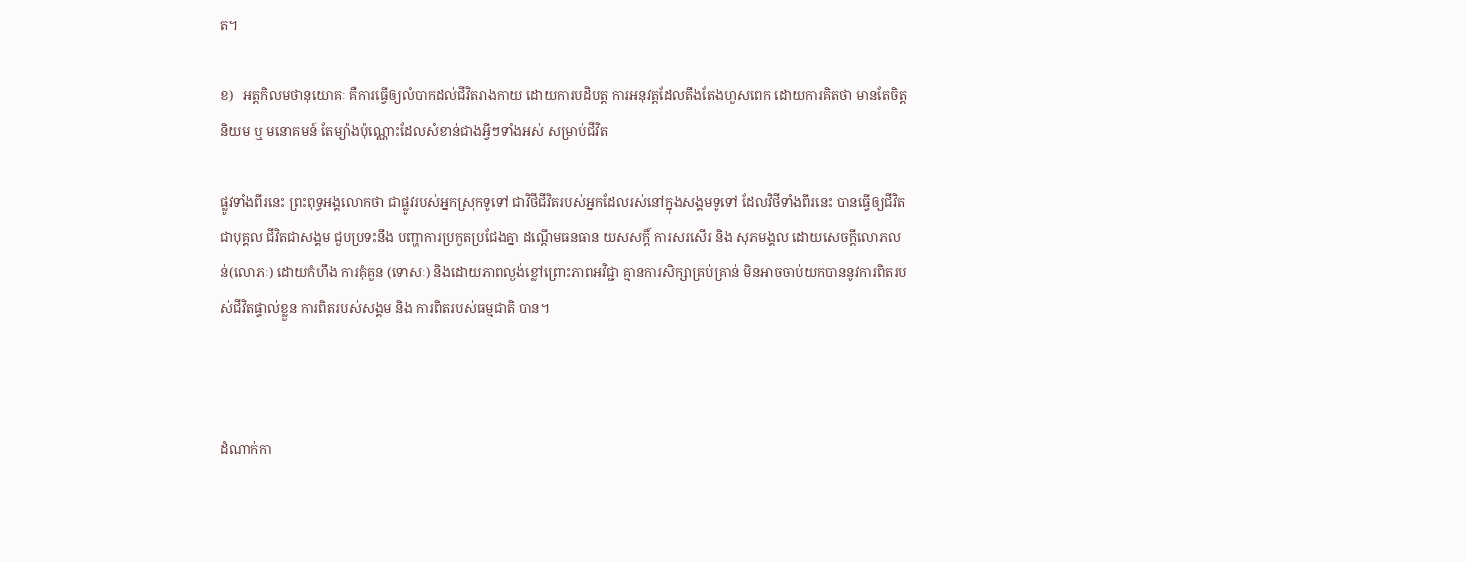ត។

ខ)   អត្តកិលមថានុយោគៈ គឺការធ្វើឲ្យលំបាកដល់ជីវិតរាងកាយ ដោយការបដិបត្ត ការអនុវត្តដែលតឹងតែងហួសពេក ដោយការគិតថា មានតែចិត្តនិយម ឬ មនោគមន៍ តែម្យ៉ាងប៉ុណ្ណោះដែលសំខាន់ជាងអ្វីៗទាំងអស់ សម្រាប់ជីវិត

ផ្លូវទាំងពីរនេះ ព្រះពុទ្ធអង្គលោកថា ជាផ្លូវរបស់អ្នកស្រុកទូទៅ ជាវិថីជីវិតរបស់អ្នកដែលរស់នៅក្នុងសង្គមទូទៅ ដែលវិថីទាំងពីរនេះ បានធ្វើឲ្យជីវិតជាបុគ្គល ជីវិតជាសង្គម ជួបប្រទះនឹង បញ្ហាការប្រកួតប្រជែងគ្នា ដណ្តើមធនធាន យសសក្តិ៍ ការសរសើរ និង សុភមង្គល ដោយសេចក្តីលោភលន់(លោភៈ) ដោយកំហឹង ការគុំគួន (ទោសៈ) និងដោយភាពល្ងង់ខ្លៅព្រោះភាពអវិជ្ជា គ្មានការសិក្សាគ្រប់គ្រាន់ មិនអាចចាប់យកបាននូវការពិតរបស់ជីវិតផ្ទាល់ខ្លួន ការពិតរបស់សង្គម និង ការពិតរបស់ធម្មជាតិ បាន។



ដំណាក់កា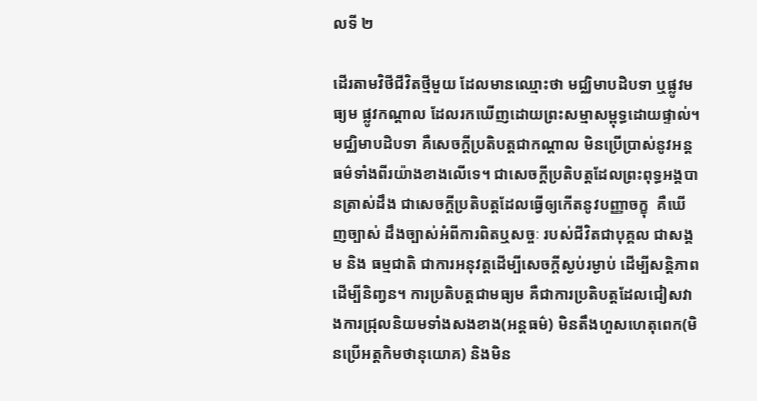លទី ២

ដើរតាមវិថីជីវិតថ្មីមួយ ដែលមានឈ្មោះថា មជ្ឈិមាបដិបទា‌ ឬផ្លូវមធ្យម ផ្លូវកណ្តាល ដែលរកឃើញដោយព្រះសម្មាសម្ពុទ្ធដោយផ្ទាល់។ មជ្ឈិមាបដិបទា‌ គឺសេចក្តីប្រតិបត្តជាកណ្តាល មិនប្រើប្រាស់នូវអន្តធម៌ទាំងពីរយ៉ាងខាងលើទេ។ ‌ជាសេចក្តីប្រតិបត្តដែលព្រះពុទ្ធអង្គបានត្រាស់ដឹង ជាសេចក្តីប្រតិបត្តដែលធ្វើឲ្យកើត‌នូវបញ្ញាចក្ខុ‌  គឺឃើញច្បាស់ ដឹងច្បាស់អំពីការពិតឬសច្ចៈ របស់ជីវិតជាបុគ្គល ជាសង្គម និង ធម្មជាតិ ជាការអនុវត្តដើម្បីសេចក្តីស្ងប់រម្ងាប់ ដើម្បីសន្តិភាព ដើម្បី‌និញ្វន‌។ ការប្រតិបត្តជាមធ្យម គឺជាការប្រតិបត្តដែលជៀសវាងការជ្រុលនិយមទាំងសងខាង(អន្តធម៌) មិនតឹងហួសហេតុពេក(មិនប្រើអត្តកិមថានុយោគ) និងមិន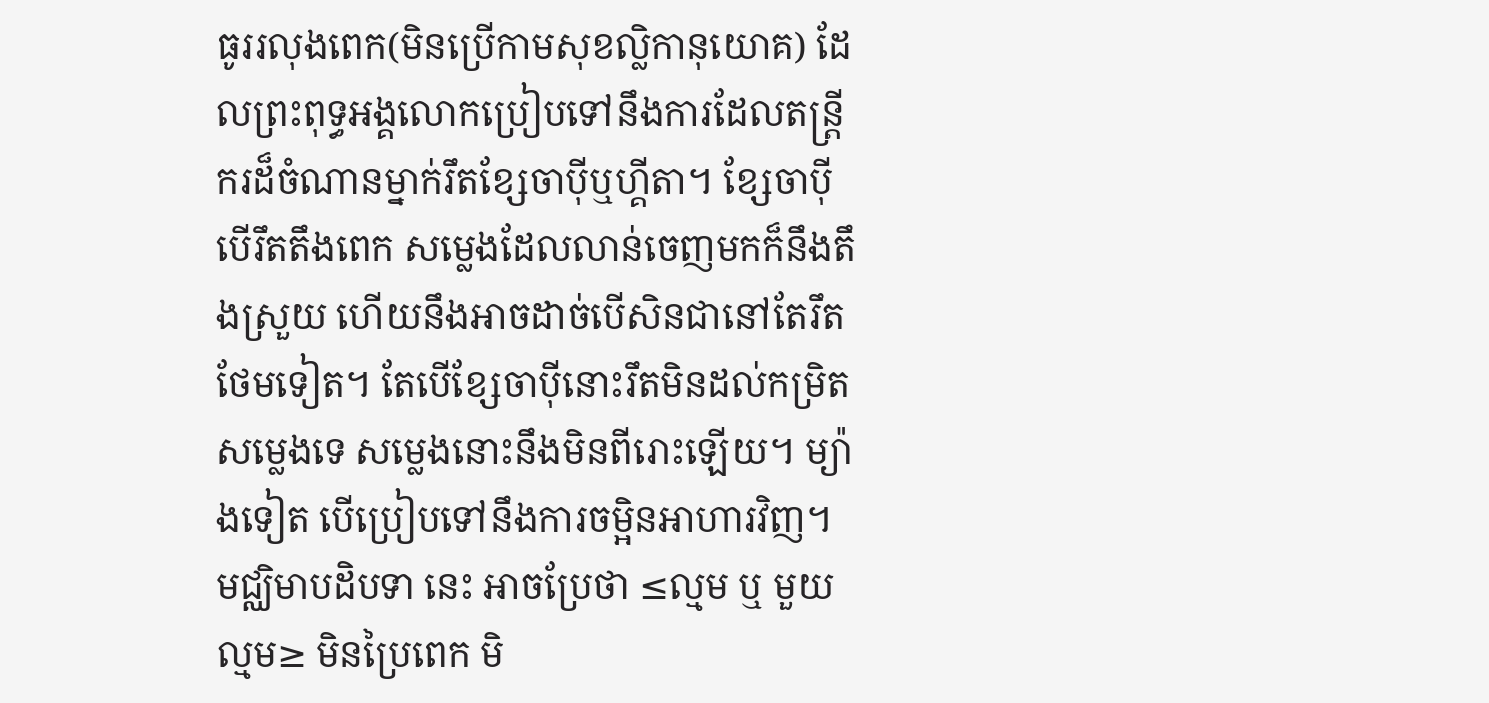ធូររលុងពេក(មិនប្រើកាមសុខល្លិកានុយោគ) ដែលព្រះពុទ្ធអង្គលោកប្រៀបទៅនឹងការដែលតន្ត្រីករដ៏ចំណានម្នាក់រឹតខ្សែចាប៉ីឬហ្គីតា។ ខ្សែចាប៉ី បើរឹតតឹងពេក សម្លេងដែលលាន់ចេញមកក៏នឹងតឹងស្រួយ ហើយនឹងអាចដាច់បើសិនជានៅតែរឹតថែមទៀត។ តែបើខ្សែចាប៉ីនោះរឹតមិនដល់កម្រិតសម្លេងទេ សម្លេងនោះនឹងមិនពីរោះឡើយ។ ម្យ៉ាងទៀត បើប្រៀបទៅនឹងការចម្អិនអាហារវិញ។   មជ្ឈិមាបដិបទា‌ នេះ អាចប្រែថា ≤ល្មម ឬ មួយល្មម≥ មិនប្រៃពេក មិ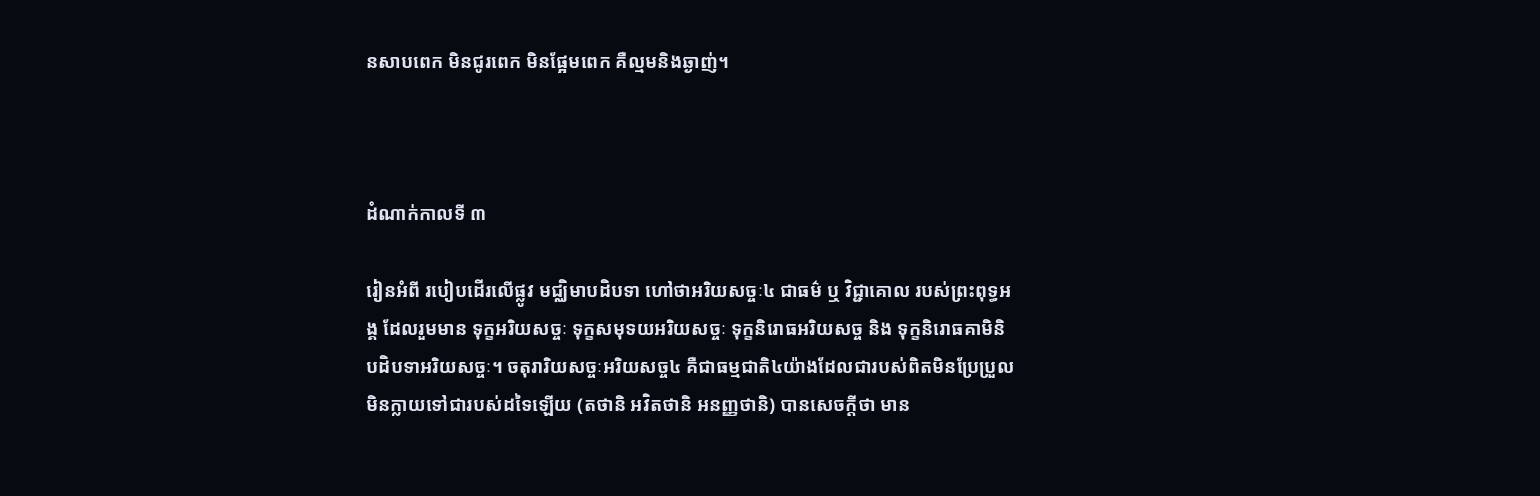នសាបពេក មិនជូរពេក មិនផ្អែមពេក គឺល្មមនិងឆ្ងាញ់។



ដំណាក់កាលទី ៣

រៀនអំពី របៀបដើរលើផ្លូវ មជ្ឈិមាបដិបទា‌ ហៅថាអរិយសច្ចៈ៤ ជាធម៌ ឬ វិជ្ជាគោល របស់ព្រះពុទ្ធអង្គ ដែលរួមមាន ទុក្ខអរិយសច្ចៈ ទុក្ខសមុទយអរិយសច្ចៈ ទុក្ខនិរោធអរិយសច្ច និង ទុក្ខនិរោធគាមិនិ បដិបទាអរិយសច្ចៈ។ ចតុរារិយសច្ចៈអរិយសច្ច៤ គឺជាធម្មជាតិ៤យ៉ាងដែលជារបស់ពិតមិនប្រែប្រួល មិនក្លាយទៅជារបស់ដទៃឡើយ (តថានិ អវិតថានិ អនញ្ញថានិ) បានសេចក្តីថា មាន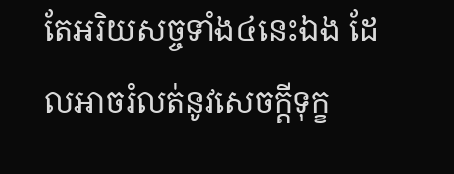តែអរិយសច្ចទាំង៤នេះឯង ដែលអាចរំលត់នូវសេចក្តីទុក្ខ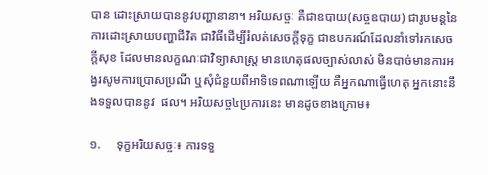បាន ដោះស្រាយបាននូវបញ្ហានានា។ អរិយសច្ចៈ‌ គឺជាឧបាយ(សច្ចឧបាយ) ជារូបមន្តនៃការដោះស្រាយបញ្ហាជីវិត ជាវិធីដើម្បីរំលត់សេចក្តីទុក្ខ ជាឧបករណ៍ដែលនាំទៅរកសេចក្តីសុខ ដែលមាន‌លក្ខណៈជាវិទ្យាសាស្ត្រ មានហេតុផល‌ច្បាស់លាស់ មិនបាច់មានការអង្វរសូមការប្រោសប្រណី ឬសុំជំនួយពីអាទិទេពណាឡើយ គឺអ្នកណាធ្វើហេតុ អ្នកនោះនឹងទទួលបាននូវ  ផល។ អរិយសច្ច៤ប្រការនេះ មានដូចខាងក្រោម៖

១.     ទុក្ខអរិយសច្ចៈ‌៖ ការទទួ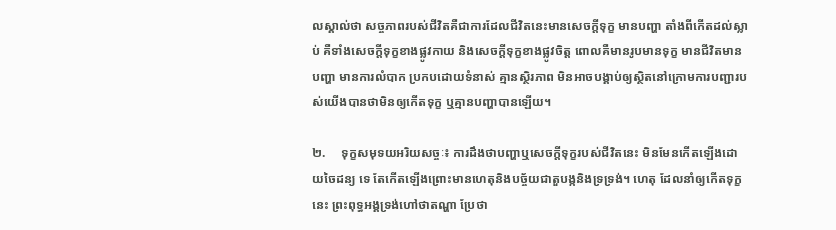លស្គាល់ថា សច្ចភាពរបស់ជីវិត‌គឺជាការដែលជីវិតនេះមានសេចក្តីទុក្ខ មានបញ្ហា តាំងពីកើតដល់‌ស្លាប់‌ គឺទាំងសេចក្តីទុក្ខខាងផ្លូវកាយ និងសេចក្តីទុក្ខខាងផ្លូវចិត្ត ពោលគឺមានរូបមានទុក្ខ មានជីវិតមានបញ្ហា មានការ‌លំបាក‌ ប្រកបដោយទំនាស់‌ គ្មានស្ថិរភាព‌ មិនអាចបង្គាប់ឲ្យស្ថិតនៅក្រោមការបញ្ជារបស់យើងបានថាមិនឲ្យកើតទុក្ខ ឬគ្មានបញ្ហាបានឡើយ។

២.     ទុក្ខសមុទយអរិយសច្ចៈ‌៖ ការដឹងថា‌បញ្ហា‌ឬសេចក្តីទុក្ខរបស់‌ជីវិតនេះ ‌មិនមែនកើតឡើងដោយចៃដន្យ ទេ‌ តែកើតឡើងព្រោះមានហេតុនិងបច្ច័យជាតួបង្ក‌និងទ្រទ្រង់។‌ ហេតុ ដែលនាំឲ្យកើតទុក្ខនេះ ព្រះពុទ្ធអង្គទ្រង់ហៅថាតណ្ហា ប្រែថា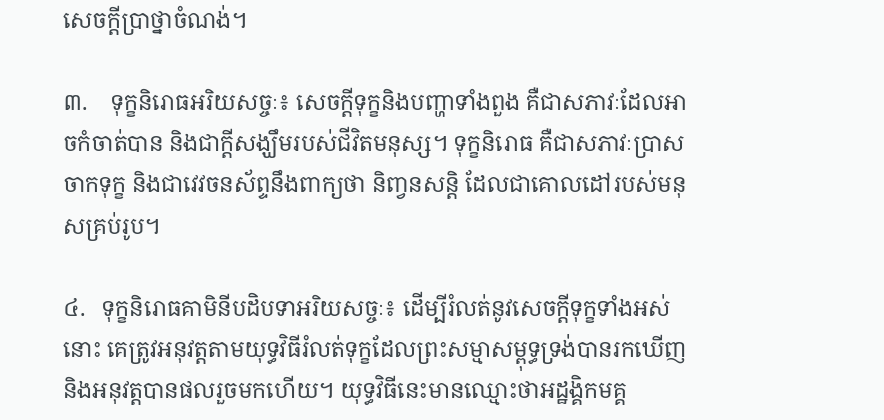សេចក្តីបា្រថ្នាចំណង់។

៣.    ទុក្ខនិរោធអរិយសច្ចៈ‌៖ សេចក្តីទុក្ខ‌និងបញ្ហាទាំងពួង‌ គឺ‌ជាសភាវៈដែលអាចកំចាត់បាន‌ និងជាក្តីសង្ឃឹមរបស់‌‌ជីវិត‌មនុស្ស។‌ ទុក្ខនិរោធ‌ គឺជាសភាវៈបា្រសចាកទុក្ខ‌ និងជាវេវចនស័ព្ទនឹងពាក្យថា‌ និពា្វន‌សន្តិ‌ ដែលជាគោល‌ដៅរបស់មនុសគ្រប់រូប។

៤.   ទុក្ខនិរោធគាមិនីបដិបទាអរិយសច្ចៈ‌៖ ដើម្បីរំលត់នូវ‌សេចក្តីទុក្ខទាំងអស់នោះ‌ គេត្រូវអនុវត្តតាមយុទ្ធវិធីរំលត់‌ទុក្ខដែលព្រះសម្មាសម្ពុទ្ធទ្រង់បានរកឃើញ‌ និងអនុវត្ត‌បានផលរួចមកហើយ។‌ យុទ្ធវិធីនេះ‌មានឈ្មោះថា‌អដ្ឋង្គិកមគ្គ‌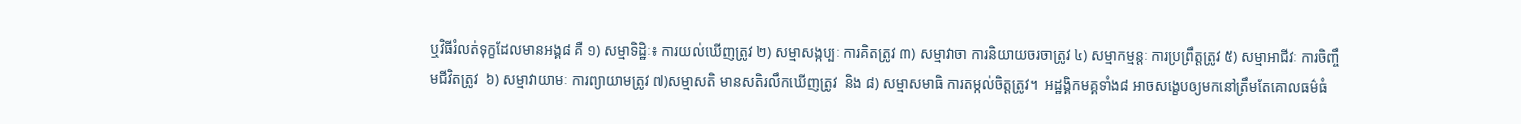ឬ‌វិធីរំលត់ទុក្ខដែលមានអង្គ៨‌ គឺ ‌‌១) សម្មាទិដ្ឋិៈ៖ ការយល់ឃើញត្រូវ ២) សម្មាសង្កប្បៈ ការគិតត្រូវ ៣) សម្មាវាចា ការនិយាយចរចាត្រូវ‌ ៤) សម្មាកម្មន្តៈ ការប្រព្រឹត្តត្រូវ‌ ៥) សម្មាអាជីវៈ‌ ការចិញ្ចឹមជីវិតត្រូវ‌  ៦) សម្មាវាយាមៈ‌ ការព្យាយាមត្រូវ‌ ៧)សម្មាសតិ មានសតិរលឹកឃើញត្រូវ‌  និង ៨) សម្មាសមាធិ ការតម្កល់ចិត្តត្រូវ‌។  អដ្ឋង្គិកមគ្គទាំង៨ អាចសង្ខេបឲ្យមកនៅត្រឹមតែគោលធម៌ធំ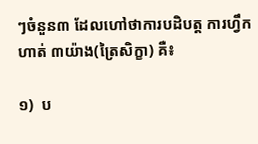ៗចំនួន៣ ដែលហៅថាការបដិបត្ត ការហ្វឹកហាត់ ៣យ៉ាង(ត្រៃសិក្ខា) គឺ៖

១)  ប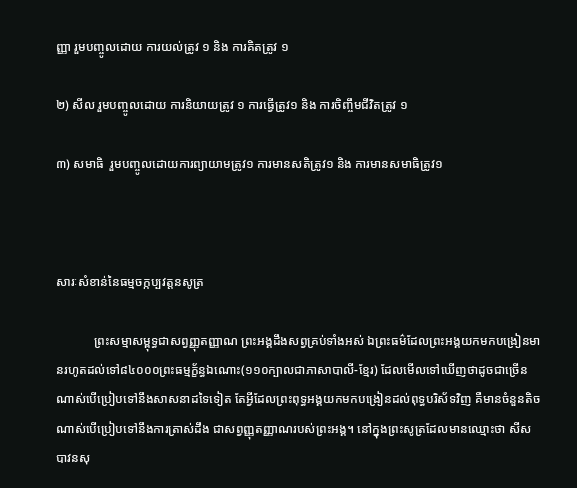ញ្ញា រួមបញ្ចូលដោយ ការយល់ត្រូវ ១ និង ការគិតត្រូវ ១

២) សីល រួមបញ្ចូលដោយ ការនិយាយត្រូវ ១ ការធ្វើត្រូវ១ និង ការចិញ្ចឹមជីវិតត្រូវ ១

៣) សមាធិ  រួមបញ្ចូលដោយការព្យាយាមត្រូវ១ ការមានសតិត្រូវ១ និង ការមានសមាធិត្រូវ១



សារៈសំខាន់នៃធម្មចក្កប្បវត្តនសូត្រ

            ព្រះសម្មាសម្ពុទ្ធជាសព្វញ្ញុតញ្ញាណ ព្រះអង្គដឹងសព្វគ្រប់ទាំងអស់ ឯព្រះធម៌ដែលព្រះអង្គយកមកបង្រៀនមានរហូតដល់ទៅ៨៤០០០ព្រះធម្មក្ខ័ន្ធឯណោះ(១១០ក្បាលជាភាសាបាលី-ខ្មែរ) ដែលមើលទៅឃើញថាដូចជាច្រើនណាស់បើប្រៀបទៅនឹងសាសនាដទៃទៀត តែអ្វីដែលព្រះពុទ្ធអង្គយកមកបង្រៀនដល់ពុទ្ធបរិស័ទវិញ គឺមានចំនួនតិចណាស់បើប្រៀបទៅនឹងការត្រាស់ដឹង ជាសព្វញ្ញុតញ្ញាណរបស់ព្រះអង្គ។ នៅក្នុងព្រះសូត្រដែលមានឈ្មោះថា សីសបាវនសុ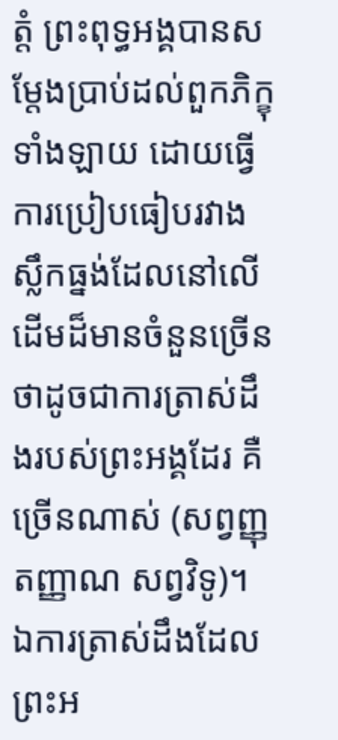ត្តំ ព្រះពុទ្ធអង្គបានសម្តែងប្រាប់ដល់ពួកភិក្ខុទាំងឡាយ ដោយធ្វើការប្រៀបធៀបរវាងស្លឹកធ្នង់ដែលនៅលើដើមដ៏មានចំនួនច្រើន ថាដូចជាការត្រាស់ដឹងរបស់ព្រះអង្គដែរ គឺច្រើនណាស់ (សព្វញ្ញុតញ្ញាណ សព្វវិទូ)។ ឯការត្រាស់ដឹងដែលព្រះអ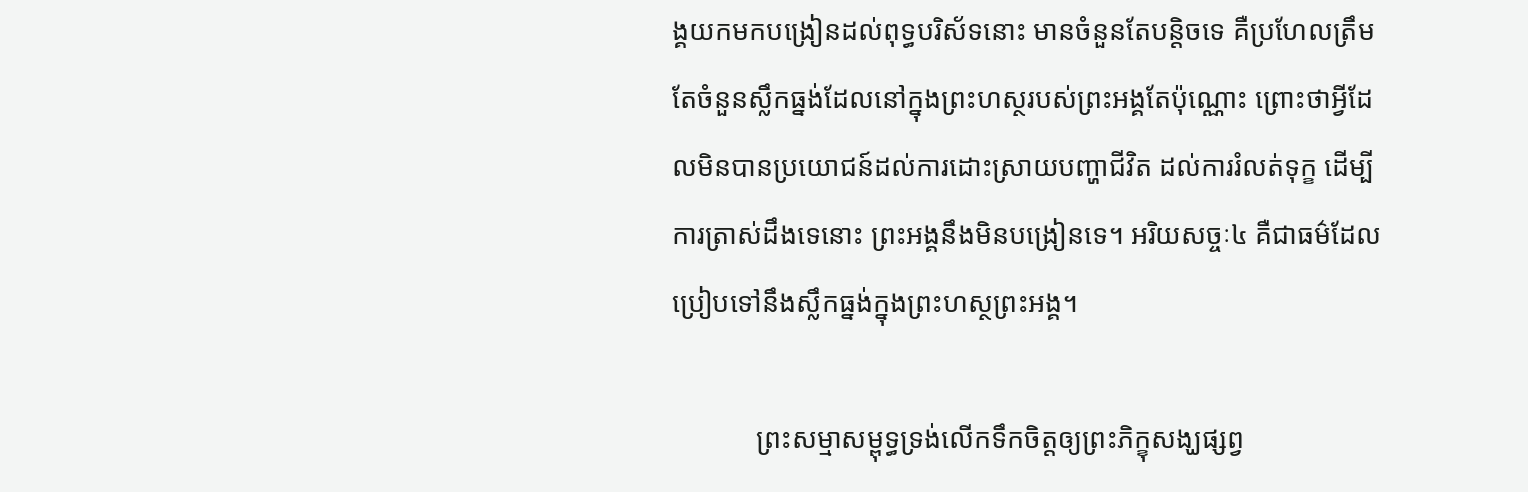ង្គយកមកបង្រៀនដល់ពុទ្ធបរិស័ទនោះ មានចំនួនតែបន្តិចទេ គឺប្រហែលត្រឹមតែចំនួនស្លឹកធ្នង់ដែលនៅក្នុងព្រះហស្ថរបស់ព្រះអង្គតែប៉ុណ្ណោះ ព្រោះថាអ្វីដែលមិនបានប្រយោជន៍ដល់ការដោះស្រាយបញ្ហាជីវិត ដល់ការរំលត់ទុក្ខ ដើម្បីការត្រាស់ដឹងទេនោះ ព្រះអង្គនឹងមិនបង្រៀនទេ។ អរិយសច្ចៈ៤ គឺជាធម៌ដែលប្រៀបទៅនឹងស្លឹកធ្នង់ក្នុងព្រះហស្ថព្រះអង្គ។

            ព្រះសម្មាសម្ពុទ្ធទ្រង់លើកទឹកចិត្តឲ្យព្រះភិក្ខុសង្ឃផ្សព្វ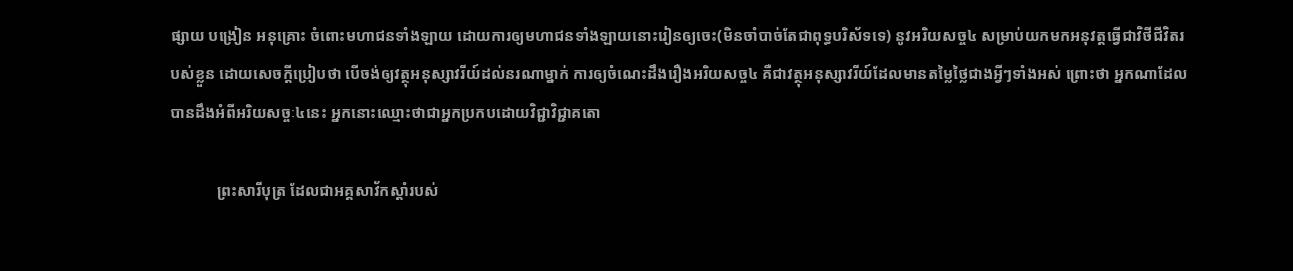ផ្សាយ បង្រៀន អនុគ្រោះ ចំពោះមហាជនទាំងឡាយ ដោយការឲ្យមហាជនទាំងឡាយនោះរៀនឲ្យចេះ(មិនចាំបាច់តែជាពុទ្ធបរិស័ទទេ) នូវអរិយសច្ច៤ សម្រាប់យកមកអនុវត្តធ្វើជាវិថីជីវិតរបស់ខ្លួន ដោយសេចក្តីប្រៀបថា បើចង់ឲ្យវត្ថុអនុស្សាវរីយ៍ដល់នរណាម្នាក់ ការឲ្យចំណេះដឹងរឿងអរិយសច្ច៤ គឺជាវត្ថុអនុស្សាវរីយ៍ដែលមានតម្លៃថ្លៃជាងអ្វីៗទាំងអស់ ព្រោះថា អ្នកណាដែលបានដឹងអំពីអរិយសច្ចៈ៤នេះ អ្នកនោះឈ្មោះថាជាអ្នកប្រកបដោយវិជ្ជាវិជ្ជាគតោ

            ព្រះសារីបុត្រ ដែលជាអគ្គសាវ័កស្តាំរបស់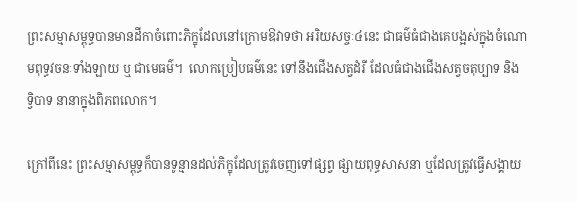ព្រះសម្មាសម្ពុទ្ធបានមានដីកាចំពោះភិក្ខុដែលនៅក្រោមឱវាទថា អរិយសច្ចៈ៤នេះ ជាធម៌ធំជាងគេបង្អស់ក្នុងចំណោមពុទ្ធវចនៈទាំងឡាយ ឬ ជាមេធម៌។  លោកប្រៀបធម៌នេះ ទៅនឹងជើងសត្វដំរី ដែលធំជាងជើងសត្វចតុប្បាទ និង ទ្វិបាទ នានាក្នុងពិភពលោក។

ក្រៅពីនេះ ព្រះសម្មាសម្ពុទ្ធក៏បានទូន្មានដល់ភិក្ខុដែលត្រូវចេញទៅផ្សព្វ ផ្សាយពុទ្ធសាសនា ឬដែលត្រូវធ្វើសង្គាយ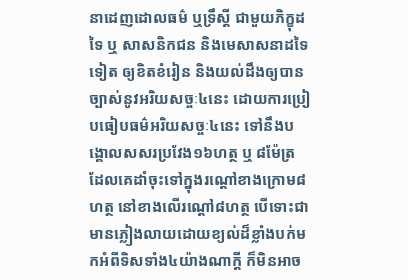នាដេញដោលធម៌ ឬទ្រឹស្តី ជាមួយភិក្ខុដទៃ ឬ សាសនិកជន និងមេសាសនាដទៃទៀត ឲ្យខិតខំរៀន និងយល់ដឹងឲ្យបានច្បាស់នូវអរិយសច្ចៈ៤នេះ ដោយការប្រៀបធៀបធម៌អរិយសច្ចៈ៤នេះ ទៅនឹងបង្គោលសសរប្រវែង១៦ហត្ថ ឬ ៨ម៉ែត្រ ដែលគេដាំចុះទៅក្នុងរណ្តៅខាងក្រោម៨ហត្ថ នៅខាងលើរណ្តៅ៨ហត្ថ បើទោះជាមានភ្លៀងលាយដោយខ្យល់ដ៏ខ្លាំងបក់មកអំពីទិសទាំង៤យ៉ាងណាក្តី ក៏មិនអាច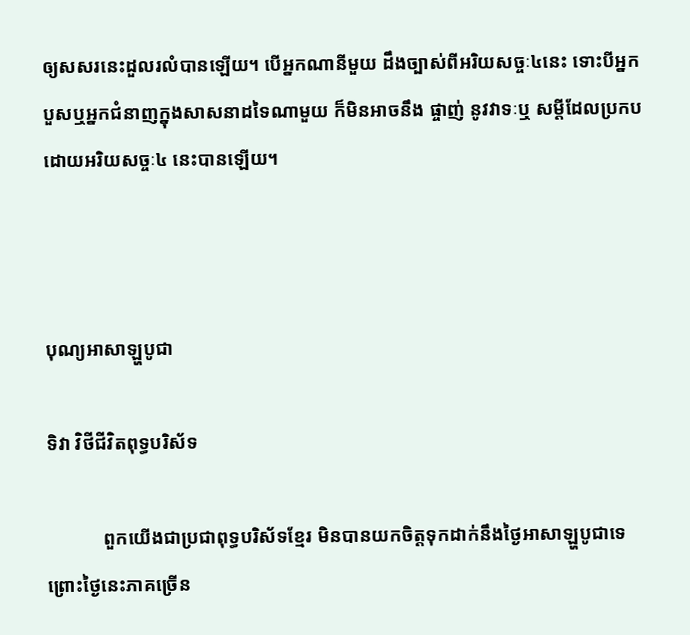ឲ្យសសរនេះដួលរលំបានឡើយ។ បើអ្នកណានីមួយ ដឹងច្បាស់ពីអរិយសច្ចៈ៤នេះ ទោះបីអ្នកបួសឬអ្នកជំនាញក្នុងសាសនាដទៃណាមួយ ក៏មិនអាចនឹង ផ្ចាញ់ នូវវាទៈឬ សម្តីដែលប្រកបដោយអរិយសច្ចៈ៤ នេះបានឡើយ។



បុណ្យអាសាឡ្ហបូជា

ទិវា វិថីជីវិតពុទ្ធបរិស័ទ

            ពួកយើងជាប្រជាពុទ្ធបរិស័ទខ្មែរ មិនបានយកចិត្តទុកដាក់នឹងថ្ងៃអាសាឡ្ហបូជាទេ ព្រោះថ្ងៃនេះភាគច្រើន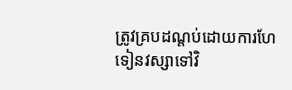ត្រូវគ្របដណ្តប់ដោយការហែទៀនវស្សាទៅវិ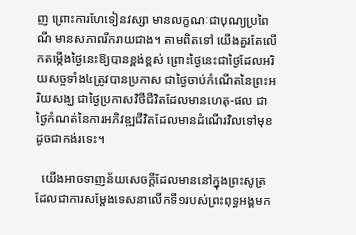ញ ព្រោះការហែទៀនវស្សា មានលក្ខណៈជាបុណ្យប្រពៃណី មានសភាពរីករាយជាង។ តាមពិតទៅ យើងគួរតែលើកតម្កើងថ្ងៃនេះឱ្យបានខ្ពង់ខ្ពស់ ព្រោះថ្ងៃនេះជាថ្ងៃដែលអរិយសច្ចទាំង៤ត្រូវបានប្រកាស ជាថ្ងៃចាប់កំណើតនៃព្រះអរិយសង្ឃ ជាថ្ងៃប្រកាសវិថីជីវិតដែលមានហេតុ-ផល ជាថ្ងៃកំណត់នៃការអភិវឌ្ឍជីវិតដែលមានដំណើរវិលទៅមុខ ដូចជាកង់រទេះ។

  យើងអាចទាញន័យសេចក្តីដែលមាននៅក្នុងព្រះសូត្រដែលជាការសម្តែងទេសនាលើកទី១របស់ព្រះពុទ្ធអង្គមក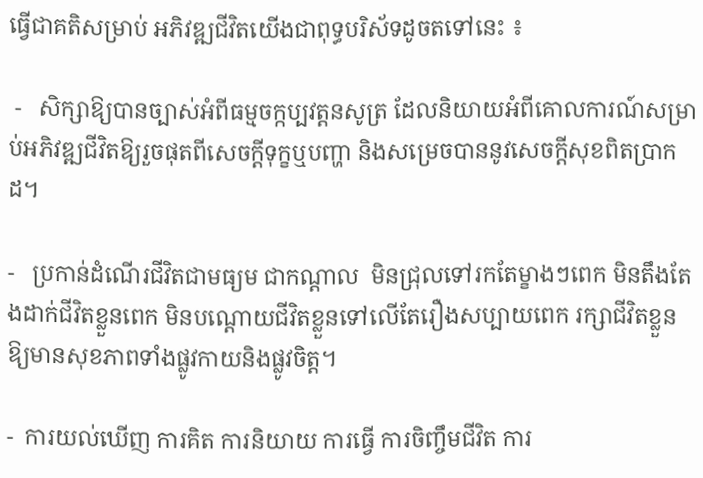ធ្វើជាគតិសម្រាប់ អភិវឌ្ឍជីវិតយើងជាពុទ្ធបរិស័ទដូចតទៅនេះ ៖

 -   សិក្សាឱ្យបានច្បាស់អំពីធម្មចក្កប្បវត្តនសូត្រ ដែលនិយាយអំពីគោលការណ៍សម្រាប់អភិវឌ្ឍជីវិតឱ្យរួចផុតពីសេចក្តីទុក្ខឬបញ្ហា និងសម្រេចបាននូវសេចក្តីសុខពិតប្រាកដ។

-   ប្រកាន់ដំណើរជីវិតជាមធ្យម ជាកណ្តាល  មិនជ្រុលទៅរកតែម្ខាងៗពេក មិនតឹងតែងដាក់ជីវិតខ្លួនពេក មិនបណ្តោយជីវិតខ្លួនទៅលើតែរឿងសប្បាយពេក រក្សាជីវិតខ្លួនឱ្យមានសុខភាពទាំងផ្លូវកាយនិងផ្លូវចិត្ត។

-  ការយល់ឃើញ ការគិត ការនិយាយ ការធ្វើ ការចិញ្ចឹមជីវិត ការ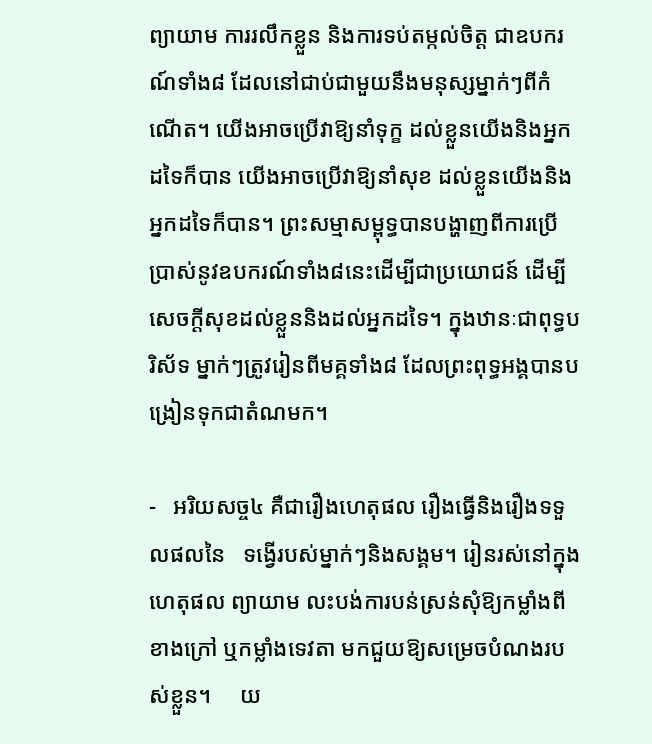ព្យាយាម ការរលឹកខ្លួន និងការទប់តម្កល់ចិត្ត ជាឧបករណ៍ទាំង៨ ដែលនៅជាប់ជាមួយនឹងមនុស្សម្នាក់ៗពីកំណើត។ យើងអាចប្រើវាឱ្យនាំទុក្ខ ដល់ខ្លួនយើងនិងអ្នកដទៃក៏បាន យើងអាចប្រើវាឱ្យនាំសុខ ដល់ខ្លួនយើងនិងអ្នកដទៃក៏បាន។ ព្រះសម្មាសម្ពុទ្ធបានបង្ហាញពីការប្រើប្រាស់នូវឧបករណ៍ទាំង៨នេះដើម្បីជាប្រយោជន៍ ដើម្បីសេចក្តីសុខដល់ខ្លួននិងដល់អ្នកដទៃ។ ក្នុងឋានៈជាពុទ្ធបរិស័ទ ម្នាក់ៗត្រូវរៀនពីមគ្គទាំង៨ ដែលព្រះពុទ្ធអង្គបានបង្រៀនទុកជាតំណមក។

-   អរិយសច្ច៤ គឺជារឿងហេតុផល រឿងធ្វើនិងរឿងទទួលផលនៃ   ទង្វើរបស់ម្នាក់ៗនិងសង្គម។ រៀនរស់នៅក្នុងហេតុផល ព្យាយាម លះបង់ការបន់ស្រន់សុំឱ្យកម្លាំងពីខាងក្រៅ ឬកម្លាំងទេវតា មកជួយឱ្យសម្រេចបំណងរបស់ខ្លួន។     យ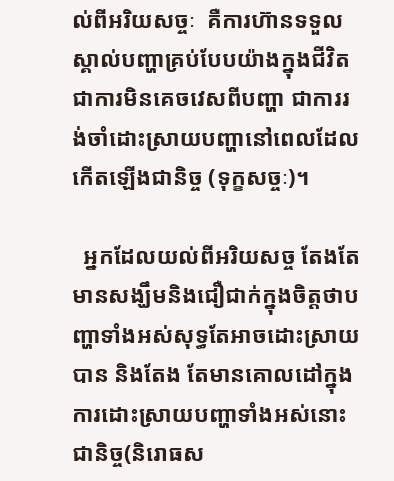ល់ពីអរិយសច្ចៈ  គឺការហ៊ានទទួលស្គាល់បញ្ហាគ្រប់បែបយ៉ាងក្នុងជីវិត ជាការមិនគេចវេសពីបញ្ហា ជាការរង់ចាំដោះស្រាយបញ្ហានៅពេលដែលកើតឡើងជានិច្ច (ទុក្ខសច្ចៈ)។

  អ្នកដែលយល់ពីអរិយសច្ច តែងតែមានសង្ឃឹមនិងជឿជាក់ក្នុងចិត្តថាបញ្ហាទាំងអស់សុទ្ធតែអាចដោះស្រាយបាន និងតែង តែមានគោលដៅក្នុងការដោះស្រាយបញ្ហាទាំងអស់នោះជានិច្ច(និរោធស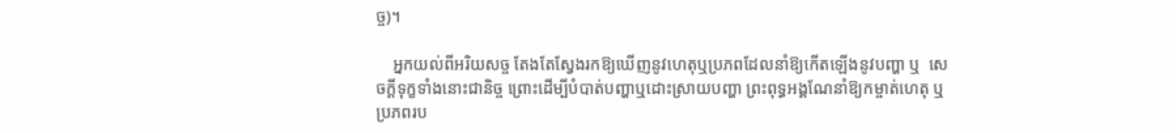ច្ច)។

    អ្នកយល់ពីអរិយសច្ច តែងតែស្វែងរកឱ្យឃើញនូវហេតុឬប្រភពដែលនាំឱ្យកើតឡើងនូវបញ្ហា ឬ  សេចក្តីទុក្ខទាំងនោះជានិច្ច ព្រោះដើម្បីបំបាត់បញ្ហាឬដោះស្រាយបញ្ហា ព្រះពុទ្ធអង្គណែនាំឱ្យកម្ចាត់ហេតុ ឬប្រភពរប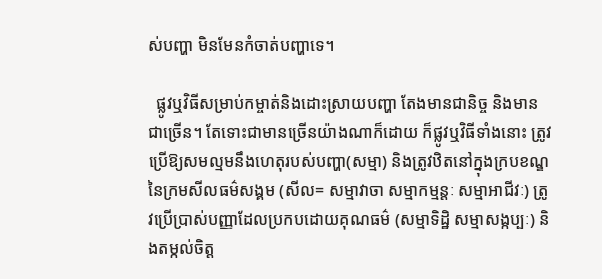ស់បញ្ហា មិនមែនកំចាត់បញ្ហាទេ។

  ផ្លូវឬវិធីសម្រាប់កម្ចាត់និងដោះស្រាយបញ្ហា តែងមានជានិច្ច និងមានជាច្រើន។ តែទោះជាមានច្រើនយ៉ាងណាក៏ដោយ ក៏ផ្លូវឬវិធីទាំងនោះ ត្រូវប្រើឱ្យសមល្មមនឹងហេតុរបស់បញ្ហា(សម្មា) និងត្រូវឋិតនៅក្នុងក្របខណ្ឌនៃក្រមសីលធម៌សង្គម (សីល= សម្មាវាចា សម្មាកម្មន្តៈ សម្មាអាជីវៈ) ត្រូវប្រើប្រាស់បញ្ញាដែលប្រកបដោយគុណធម៌ (សម្មាទិដ្ឋិ សម្មាសង្កប្បៈ) និងតម្កល់ចិត្ត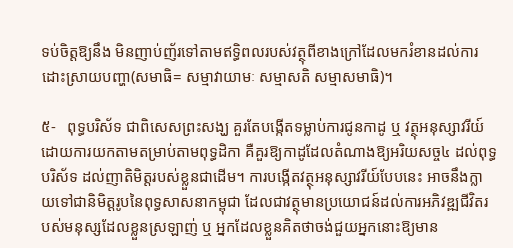ទប់ចិត្តឱ្យនឹង មិនញាប់ញ័រទៅតាមឥទ្ធិពលរបស់វត្ថុពីខាងក្រៅដែលមករំខានដល់ការដោះស្រាយបញ្ហា(សមាធិ= សម្មាវាយាមៈ សម្មាសតិ សម្មាសមាធិ)។

៥-   ពុទ្ធបរិស័ទ ជាពិសេសព្រះសង្ឃ គួរតែបង្កើតទម្លាប់ការជូនកាដូ ឬ វត្ថុអនុស្សាវរីយ៍ ដោយការយកតាមតម្រាប់តាមពុទ្ធដិកា គឺគួរឱ្យកាដូដែលតំណាងឱ្យអរិយសច្ច៤ ដល់ពុទ្ធបរិស័ទ ដល់ញាតិមិត្តរបស់ខ្លួនជាដើម។ ការបង្កើតវត្ថុអនុស្សាវរីយ៍បែបនេះ អាចនឹងក្លាយទៅជានិមិត្តរូបនៃពុទ្ធសាសនាកម្ពុជា ដែលជាវត្ថុមានប្រយោជន៍ដល់ការអភិវឌ្ឍជីវិតរបស់មនុស្សដែលខ្លួនស្រឡាញ់ ឬ អ្នកដែលខ្លួនគិតថាចង់ជួយអ្នកនោះឱ្យមាន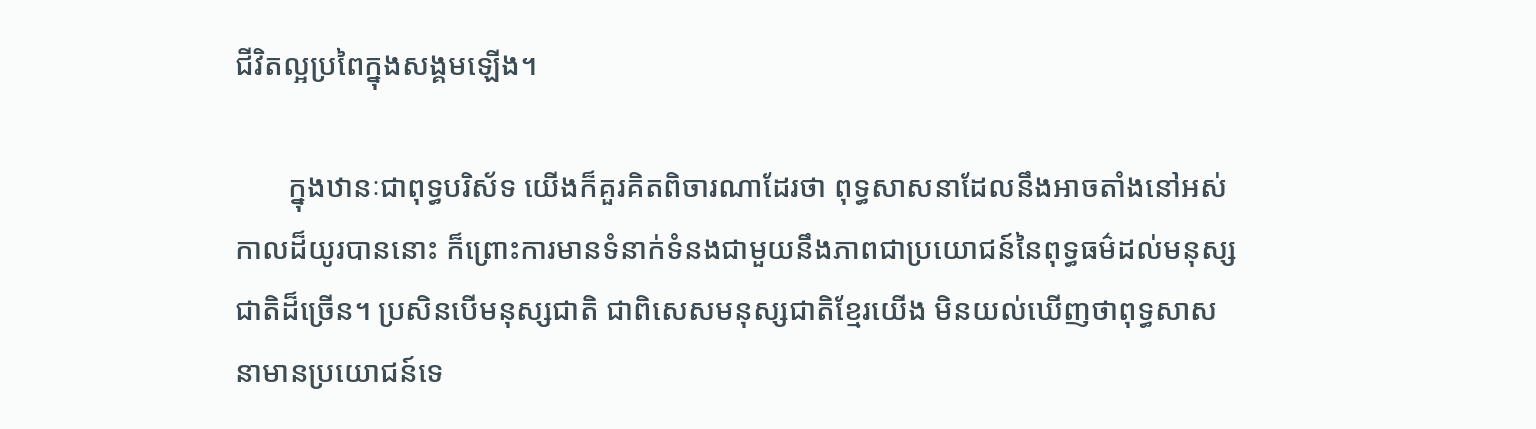ជីវិតល្អប្រពៃក្នុងសង្គមឡើង។

       ក្នុងឋានៈជាពុទ្ធបរិស័ទ យើងក៏គួរគិតពិចារណាដែរថា ពុទ្ធសាសនាដែលនឹងអាចតាំងនៅអស់កាលដ៏យូរបាននោះ ក៏ព្រោះការមានទំនាក់ទំនងជាមួយនឹងភាពជាប្រយោជន៍នៃពុទ្ធធម៌ដល់មនុស្សជាតិដ៏ច្រើន។ ប្រសិនបើមនុស្សជាតិ ជាពិសេសមនុស្សជាតិខ្មែរយើង មិនយល់ឃើញថាពុទ្ធសាសនាមានប្រយោជន៍ទេ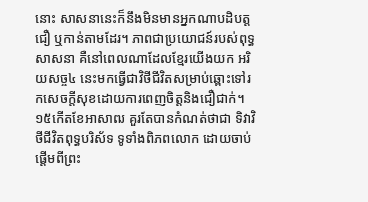នោះ សាសនានេះក៏នឹងមិនមានអ្នកណាបដិបត្ត ជឿ ឬកាន់តាមដែរ។ ភាពជាប្រយោជន៍របស់ពុទ្ធសាសនា គឺនៅពេលណាដែលខ្មែរយើងយក អរិយសច្ច៤ នេះមកធ្វើជាវិថីជីវិតសម្រាប់ឆ្ពោះទៅរកសេចក្តីសុខដោយការពេញចិត្តនិងជឿជាក់។  ១៥កើតខែអាសាឍ គួរតែបានកំណត់ថាជា ទិវាវិថីជីវិតពុទ្ធបរិស័ទ ទូទាំងពិភពលោក ដោយចាប់ផ្តើមពីព្រះ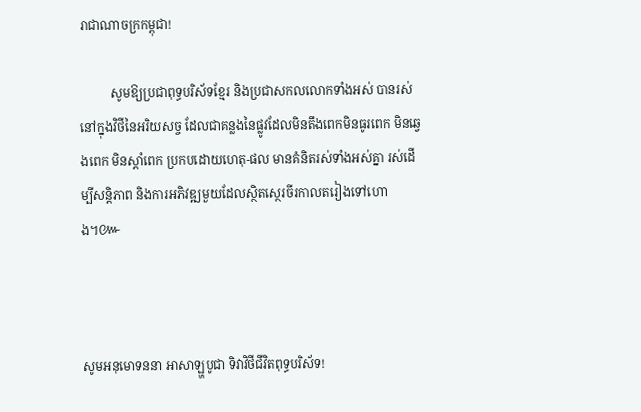រាជាណាចក្រកម្ពុជា!

          សូមឱ្យប្រជាពុទ្ធបរិស័ទខ្មែរ និងប្រជាសកលលោកទាំងអស់ បានរស់នៅក្នុងវិថីនៃអរិយសច្ច ដែលជាគន្លងនៃផ្លូវដែលមិនតឹងពេកមិនធូរពេក មិនឆ្វេងពេក មិនស្តាំពេក ប្រកបដោយហេតុ-ផល មានគំនិតរស់ទាំងអស់គ្នា រស់ដើម្បីសន្តិភាព និងការអភិវឌ្ឍមួយដែលស្ថិតស្ថេរចីរកាលតរៀងទៅហោង។៚



សូមអនុមោទននា អាសាឡ្ហបូជា ទិវាវិថីជីវិតពុទ្ធបរិស័ទ!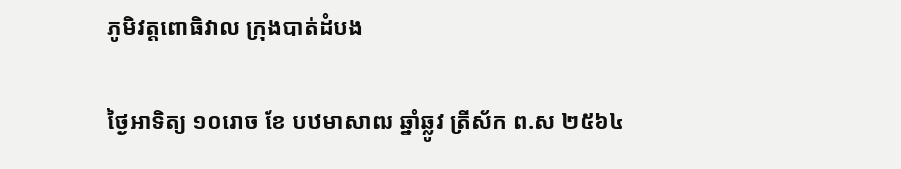ភូមិវត្តពោធិវាល ក្រុងបាត់ដំបង

ថ្ងៃអាទិត្យ ១០រោច ខែ បឋមាសាឍ ឆ្នាំឆ្លូវ ត្រីស័ក ព.ស ២៥៦៤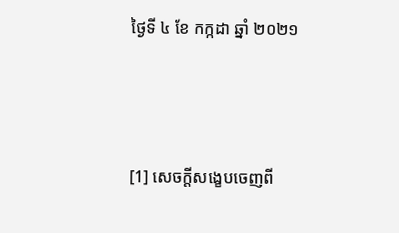ថ្ងៃទី ៤ ខែ កក្កដា ឆ្នាំ ២០២១



[1] សេចក្តីសង្ខេបចេញពី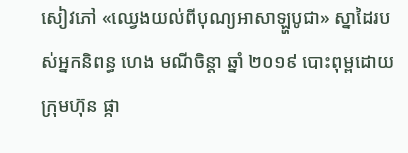សៀវភៅ «ឈ្វេងយល់ពីបុណ្យអាសាឡ្ហបូជា» ស្នាដៃរបស់អ្នកនិពន្ធ ហេង មណីចិន្តា ឆ្នាំ ២០១៩ បោះពុម្ពដោយក្រុមហ៊ុន ផ្កា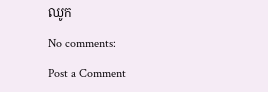ឈូក

No comments:

Post a Comment